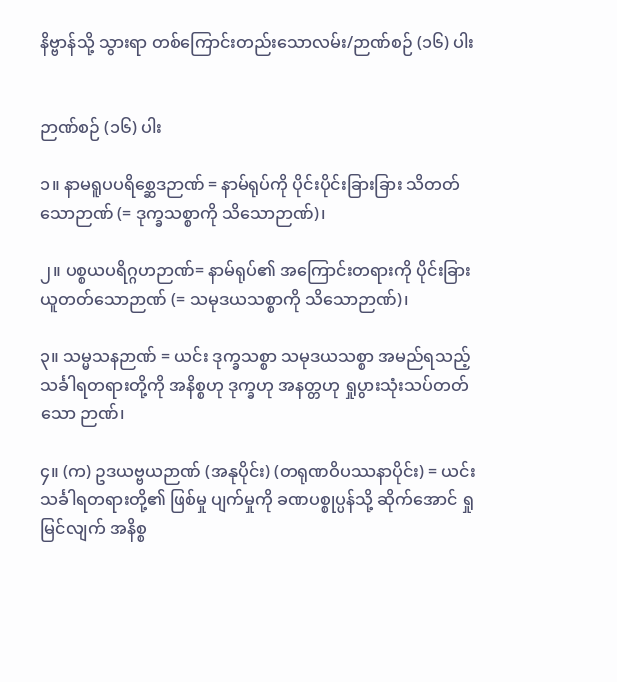နိဗ္ဗာန်သို့ သွားရာ တစ်ကြောင်းတည်းသောလမ်း/ဉာဏ်စဉ် (၁၆) ပါး


ဉာဏ်စဉ် (၁၆) ပါး

၁။ နာမရူပပရိစ္ဆေဒဉာဏ် = နာမ်ရုပ်ကို ပိုင်းပိုင်းခြားခြား သိတတ်သောဉာဏ် (= ဒုက္ခသစ္စာကို သိသောဉာဏ်)၊

၂။ ပစ္စယပရိဂ္ဂဟဉာဏ်= နာမ်ရုပ်၏ အကြောင်းတရားကို ပိုင်းခြားယူတတ်သောဉာဏ် (= သမုဒယသစ္စာကို သိသောဉာဏ်)၊

၃။ သမ္မသနဉာဏ် = ယင်း ဒုက္ခသစ္စာ သမုဒယသစ္စာ အမည်ရသည့် သင်္ခါရတရားတို့ကို အနိစ္စဟု ဒုက္ခဟု အနတ္တဟု ရှုပွားသုံးသပ်တတ်သော ဉာဏ်၊

၄။ (က) ဥဒယဗ္ဗယဉာဏ် (အနုပိုင်း) (တရုဏဝိပဿနာပိုင်း) = ယင်းသင်္ခါရတရားတို့၏ ဖြစ်မှု ပျက်မှုကို ခဏပစ္စုပ္ပန်သို့ ဆိုက်အောင် ရှုမြင်လျက် အနိစ္စ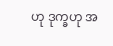ဟု ဒုက္ခဟု အ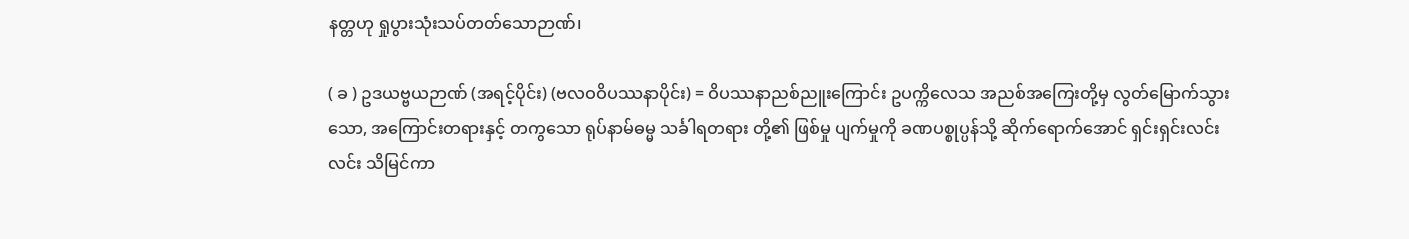နတ္တဟု ရှုပွားသုံးသပ်တတ်သောဉာဏ်၊

( ခ ) ဥဒယဗ္ဗယဉာဏ် (အရင့်ပိုင်း) (ဗလဝဝိပဿနာပိုင်း) = ဝိပဿနာညစ်ညူးကြောင်း ဥပက္ကိလေသ အညစ်အကြေးတို့မှ လွတ်မြောက်သွားသော, အကြောင်းတရားနှင့် တကွသော ရုပ်နာမ်ဓမ္မ သင်္ခါရတရား တို့၏ ဖြစ်မှု ပျက်မှုကို ခဏပစ္စုပ္ပန်သို့ ဆိုက်ရောက်အောင် ရှင်းရှင်းလင်းလင်း သိမြင်ကာ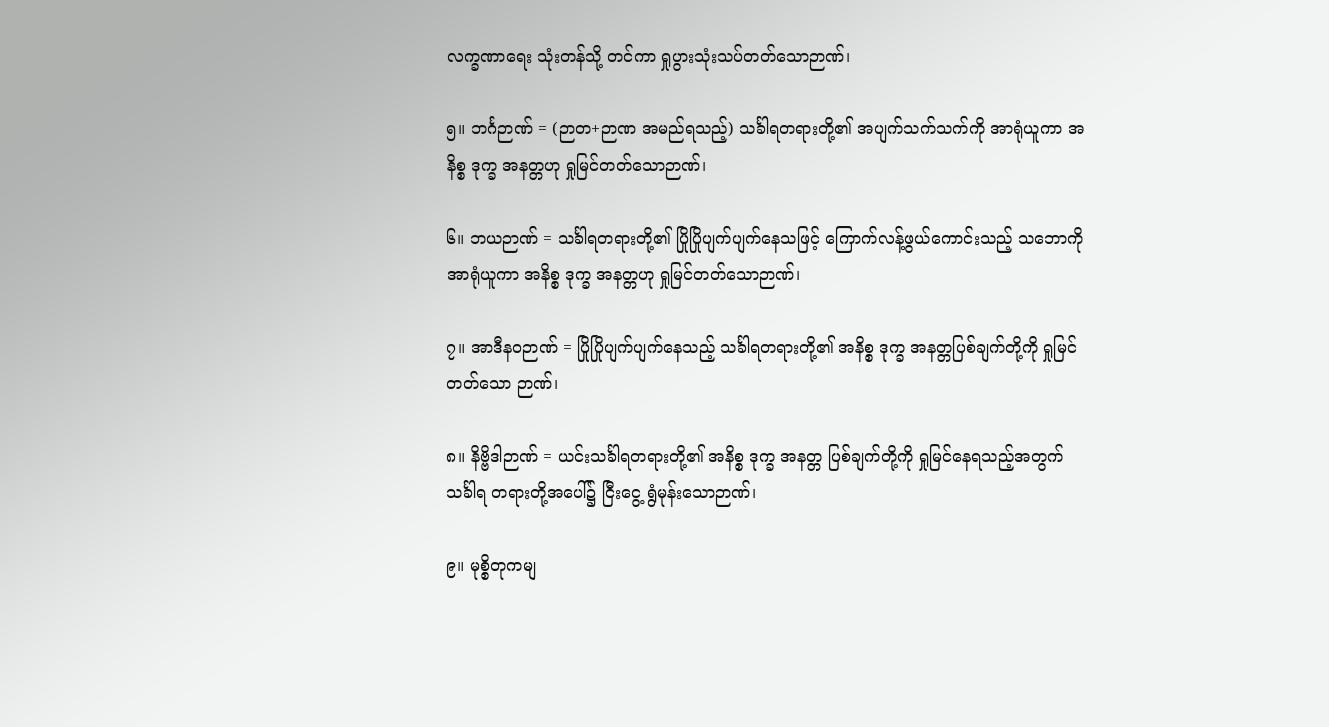လက္ခဏာရေး သုံးတန်သို့ တင်ကာ ရှုပွားသုံးသပ်တတ်သောဉာဏ်၊

၅။ ဘင်္ဂဉာဏ် = (ဉာတ+ဉာဏ အမည်ရသည့်) သင်္ခါရတရားတို့၏ အပျက်သက်သက်ကို အာရုံယူကာ အနိစ္စ ဒုက္ခ အနတ္တဟု ရှုမြင်တတ်သောဉာဏ်၊

၆။ ဘယဉာဏ် = သင်္ခါရတရားတို့၏ ပြိုပြိုပျက်ပျက်နေသဖြင့် ကြောက်လန့်ဖွယ်ကောင်းသည့် သဘောကို အာရုံယူကာ အနိစ္စ ဒုက္ခ အနတ္တဟု ရှုမြင်တတ်သောဉာဏ်၊

၇။ အာဒီနဝဉာဏ် = ပြိုပြိုပျက်ပျက်နေသည့် သင်္ခါရတရားတို့၏ အနိစ္စ ဒုက္ခ အနတ္တပြစ်ချက်တို့ကို ရှုမြင်တတ်သော ဉာဏ်၊

၈။ နိဗ္ဗိဒါဉာဏ် = ယင်းသင်္ခါရတရားတို့၏ အနိစ္စ ဒုက္ခ အနတ္တ ပြစ်ချက်တို့ကို ရှုမြင်နေရသည့်အတွက် သင်္ခါရ တရားတို့အပေါ်၌ ငြီးငွေ့ ရွံမုန်းသောဉာဏ်၊

၉။ မုစ္စိတုကမျ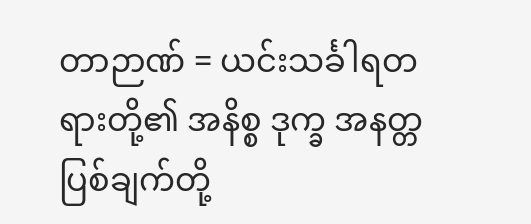တာဉာဏ် = ယင်းသင်္ခါရတရားတို့၏ အနိစ္စ ဒုက္ခ အနတ္တ ပြစ်ချက်တို့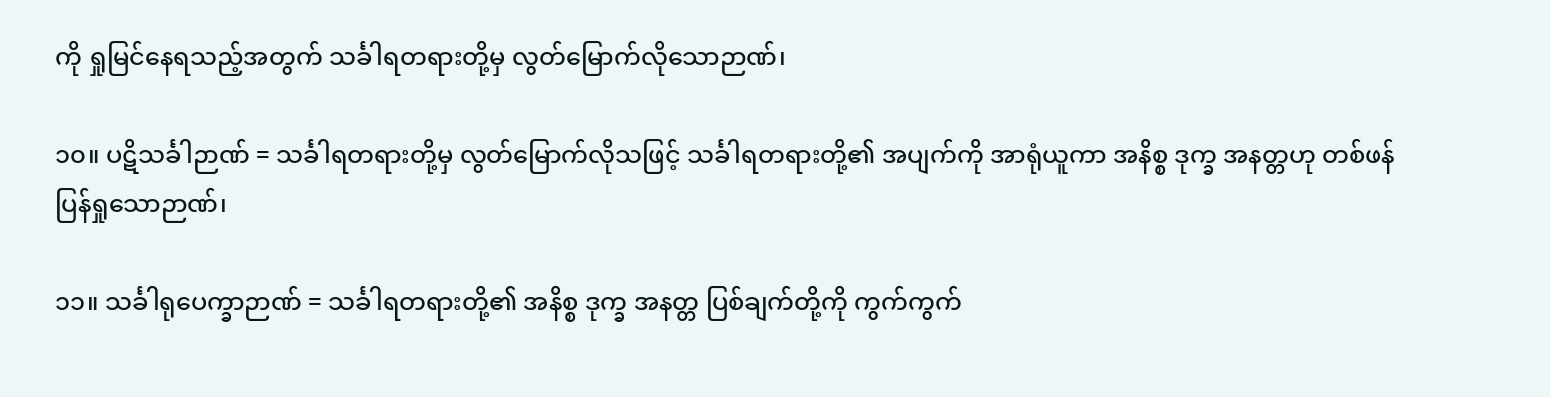ကို ရှုမြင်နေရသည့်အတွက် သင်္ခါရတရားတို့မှ လွတ်မြောက်လိုသောဉာဏ်၊

၁၀။ ပဋိသင်္ခါဉာဏ် = သင်္ခါရတရားတို့မှ လွတ်မြောက်လိုသဖြင့် သင်္ခါရတရားတို့၏ အပျက်ကို အာရုံယူကာ အနိစ္စ ဒုက္ခ အနတ္တဟု တစ်ဖန် ပြန်ရှုသောဉာဏ်၊

၁၁။ သင်္ခါရုပေက္ခာဉာဏ် = သင်္ခါရတရားတို့၏ အနိစ္စ ဒုက္ခ အနတ္တ ပြစ်ချက်တို့ကို ကွက်ကွက်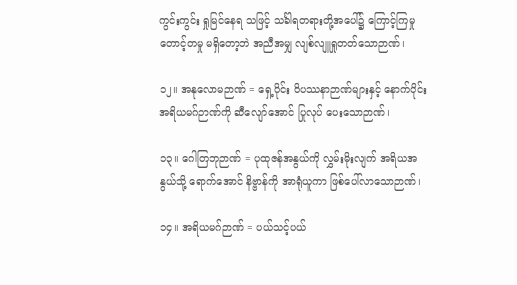ကွင်းကွင်း ရှုမြင်နေရ သဖြင့် သင်္ခါရတရားတို့အပေါ်၌ ကြောင့်ကြမှု တောင့်တမှု မရှိတော့ဘဲ အညီအမျှ လျစ်လျူရှုတတ်သောဉာဏ်၊

၁၂။ အနုလောမဉာဏ် = ရှေ့ပိုင်း ဝိပဿနာဉာဏ်များနှင့် နောက်ပိုင်း အရိယမဂ်ဉာဏ်ကို ဆီလျော်အောင် ပြုလုပ် ပေးသောဉာဏ်၊

၁၃။ ဂေါတြဘုဉာဏ် = ပုထုဇန်အနွယ်ကို လွှမ်းမိုးလျက် အရိယအနွယ်သို့ ရောက်အောင် နိဗ္ဗာန်ကို အာရုံယူကာ ဖြစ်ပေါ်လာသောဉာဏ်၊

၁၄။ အရိယမဂ်ဉာဏ် = ပယ်သင့်ပယ်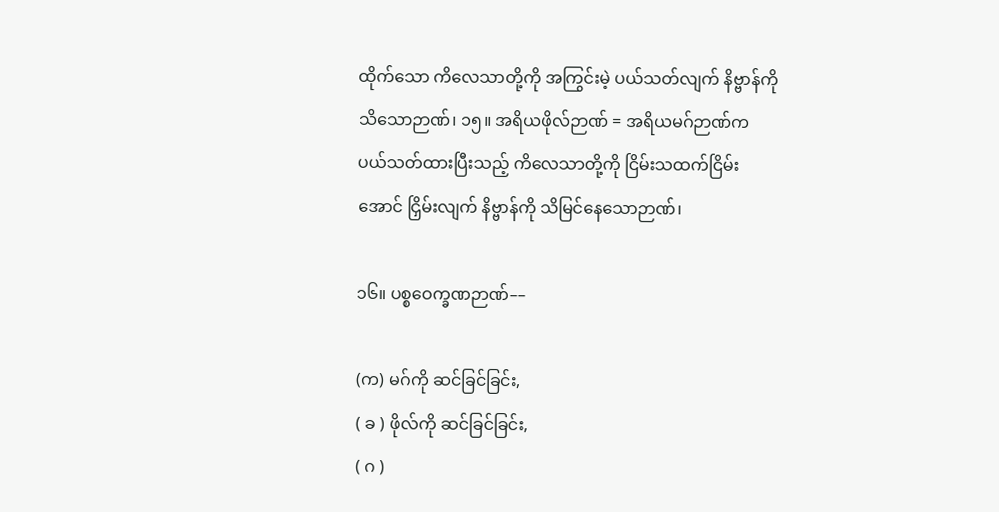ထိုက်သော ကိလေသာတို့ကို အကြွင်းမဲ့ ပယ်သတ်လျက် နိဗ္ဗာန်ကို သိသောဉာဏ်၊ ၁၅။ အရိယဖိုလ်ဉာဏ် = အရိယမဂ်ဉာဏ်က ပယ်သတ်ထားပြီးသည့် ကိလေသာတို့ကို ငြိမ်းသထက်ငြိမ်းအောင် ငြှိမ်းလျက် နိဗ္ဗာန်ကို သိမြင်နေသောဉာဏ်၊

၁၆။ ပစ္စဝေက္ခဏဉာဏ်––

(က) မဂ်ကို ဆင်ခြင်ခြင်း,
( ခ ) ဖိုလ်ကို ဆင်ခြင်ခြင်း,
( ဂ )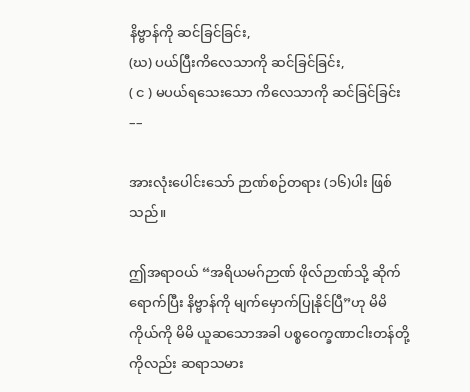နိဗ္ဗာန်ကို ဆင်ခြင်ခြင်း,
(ဃ) ပယ်ပြီးကိလေသာကို ဆင်ခြင်ခြင်း,
( င ) မပယ်ရသေးသော ကိလေသာကို ဆင်ခြင်ခြင်း ––

အားလုံးပေါင်းသော် ဉာဏ်စဉ်တရား (၁၆)ပါး ဖြစ်သည်။

ဤအရာဝယ် “အရိယမဂ်ဉာဏ် ဖိုလ်ဉာဏ်သို့ ဆိုက်ရောက်ပြီး နိဗ္ဗာန်ကို မျက်မှောက်ပြုနိုင်ပြီ”ဟု မိမိကိုယ်ကို မိမိ ယူဆသောအခါ ပစ္စဝေက္ခဏာငါးတန်တို့ကိုလည်း ဆရာသမား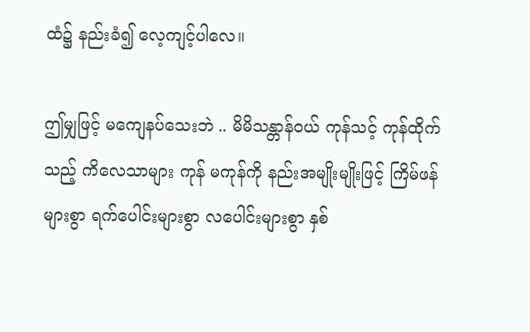ထံ၌ နည်းခံ၍ လေ့ကျင့်ပါလေ။

ဤမျှဖြင့် မကျေနပ်သေးဘဲ .. မိမိသန္တာန်ဝယ် ကုန်သင့် ကုန်ထိုက်သည့် ကိလေသာများ ကုန် မကုန်ကို နည်းအမျိုးမျိုးဖြင့် ကြိမ်ဖန်များစွာ ရက်ပေါင်းများစွာ လပေါင်းများစွာ နှစ်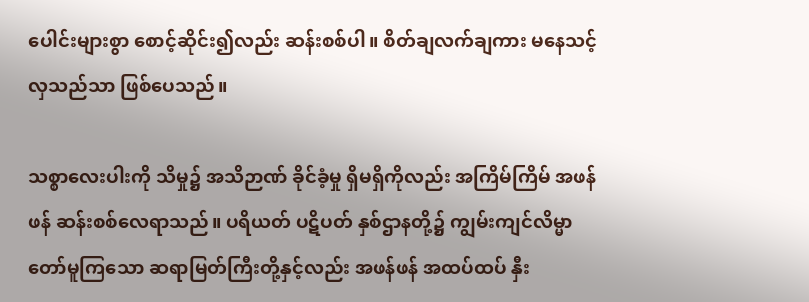ပေါင်းများစွာ စောင့်ဆိုင်း၍လည်း ဆန်းစစ်ပါ။ စိတ်ချလက်ချကား မနေသင့်လှသည်သာ ဖြစ်ပေသည်။

သစ္စာလေးပါးကို သိမှု၌ အသိဉာဏ် ခိုင်ခံ့မှု ရှိမရှိကိုလည်း အကြိမ်ကြိမ် အဖန်ဖန် ဆန်းစစ်လေရာသည်။ ပရိယတ် ပဋိပတ် နှစ်ဌာနတို့၌ ကျွမ်းကျင်လိမ္မာတော်မူကြသော ဆရာမြတ်ကြီးတို့နှင့်လည်း အဖန်ဖန် အထပ်ထပ် နှီး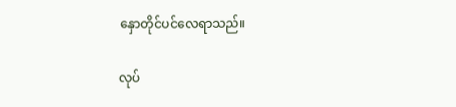နှောတိုင်ပင်လေရာသည်။

လုပ်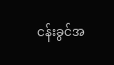ငန်းခွင်အ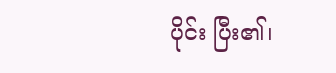ပိုင်း ပြီး၏၊